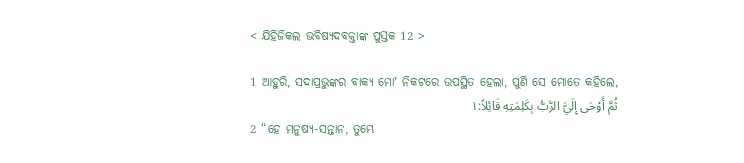< ଯିହିଜିକଲ ଭବିଷ୍ୟଦବକ୍ତାଙ୍କ ପୁସ୍ତକ 12 >

1 ଆହୁରି, ସଦାପ୍ରଭୁଙ୍କର ବାକ୍ୟ ମୋʼ ନିକଟରେ ଉପସ୍ଥିତ ହେଲା, ପୁଣି ସେ ମୋତେ କହିଲେ,
ثُمَّ أَوْحَى إِلَيَّ الرَّبُّ بِكَلِمَتِهِ قَائِلاً:١
2 “ହେ ମନୁଷ୍ୟ-ସନ୍ତାନ, ତୁମ୍ଭେ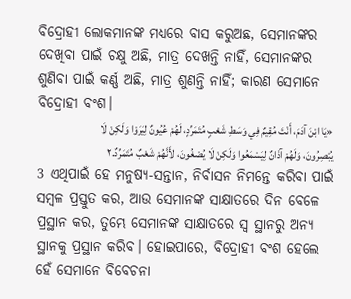ବିଦ୍ରୋହୀ ଲୋକମାନଙ୍କ ମଧ୍ୟରେ ବାସ କରୁଅଛ, ସେମାନଙ୍କର ଦେଖିବା ପାଇଁ ଚକ୍ଷୁ ଅଛି, ମାତ୍ର ଦେଖନ୍ତି ନାହିଁ, ସେମାନଙ୍କର ଶୁଣିବା ପାଇଁ କର୍ଣ୍ଣ ଅଛି, ମାତ୍ର ଶୁଣନ୍ତି ନାହିଁ; କାରଣ ସେମାନେ ବିଦ୍ରୋହୀ ବଂଶ।
«يَا ابْنَ آدَمَ، أَنْتَ مُقِيمٌ فِي وَسَطِ شَعْبٍ مُتَمَرِّدٍ، لَهُمْ عُيُونٌ لِيَرَوْا وَلَكِنْ لَا يُبْصِرُونَ، وَلَهُمْ آذَانٌ لِيَسْمَعُوا وَلَكِنْ لَا يُصْغُونَ، لأَنَّهُمْ شَعْبٌ مُتَمَرِّدٌ.٢
3 ଏଥିପାଇଁ ହେ ମନୁଷ୍ୟ-ସନ୍ତାନ, ନିର୍ବାସନ ନିମନ୍ତେ କରିବା ପାଇଁ ସମ୍ବଳ ପ୍ରସ୍ତୁତ କର, ଆଉ ସେମାନଙ୍କ ସାକ୍ଷାତରେ ଦିନ ବେଳେ ପ୍ରସ୍ଥାନ କର, ତୁମ୍ଭେ ସେମାନଙ୍କ ସାକ୍ଷାତରେ ସ୍ୱ ସ୍ଥାନରୁ ଅନ୍ୟ ସ୍ଥାନକୁ ପ୍ରସ୍ଥାନ କରିବ। ହୋଇପାରେ, ବିଦ୍ରୋହୀ ବଂଶ ହେଲେ ହେଁ ସେମାନେ ବିବେଚନା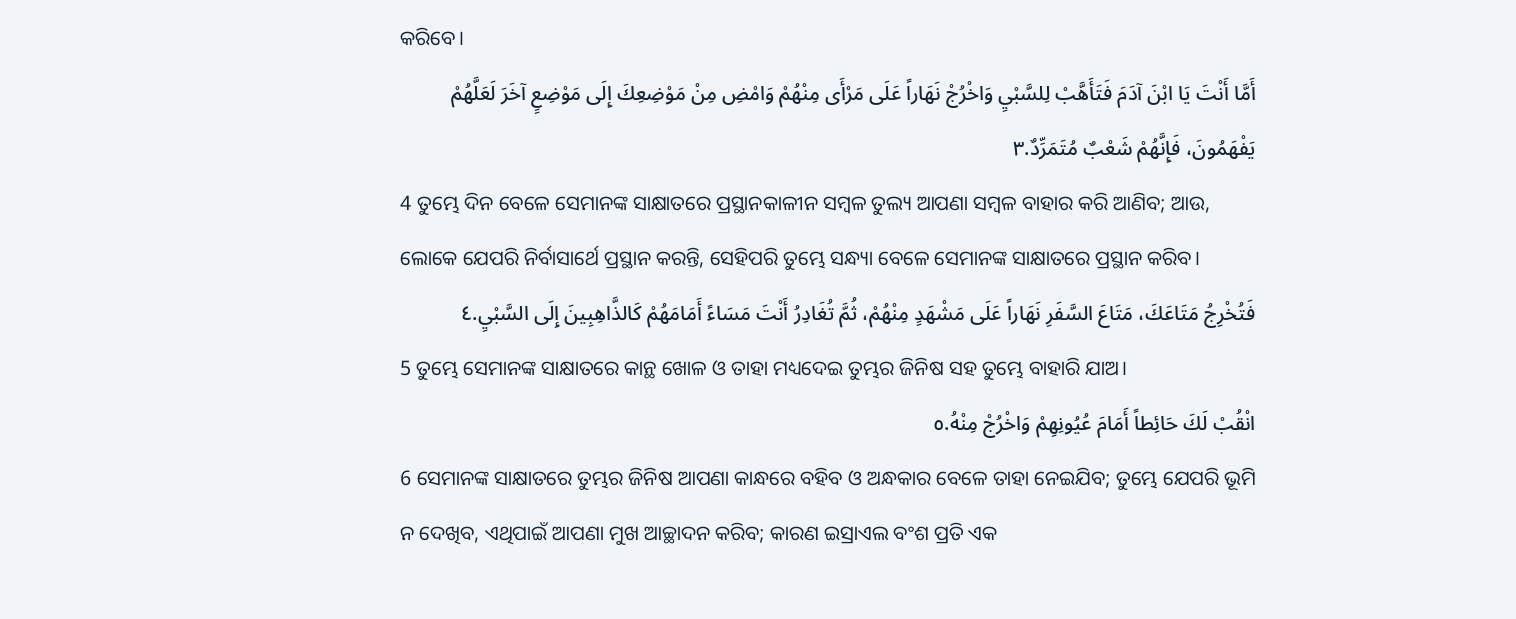କରିବେ।
أَمَّا أَنْتَ يَا ابْنَ آدَمَ فَتَأَهَّبْ لِلسَّبْيِ وَاخْرُجْ نَهَاراً عَلَى مَرْأَى مِنْهُمْ وَامْضِ مِنْ مَوْضِعِكَ إِلَى مَوْضِعٍ آخَرَ لَعَلَّهُمْ يَفْهَمُونَ، فَإِنَّهُمْ شَعْبٌ مُتَمَرِّدٌ.٣
4 ତୁମ୍ଭେ ଦିନ ବେଳେ ସେମାନଙ୍କ ସାକ୍ଷାତରେ ପ୍ରସ୍ଥାନକାଳୀନ ସମ୍ବଳ ତୁଲ୍ୟ ଆପଣା ସମ୍ବଳ ବାହାର କରି ଆଣିବ; ଆଉ, ଲୋକେ ଯେପରି ନିର୍ବାସାର୍ଥେ ପ୍ରସ୍ଥାନ କରନ୍ତି, ସେହିପରି ତୁମ୍ଭେ ସନ୍ଧ୍ୟା ବେଳେ ସେମାନଙ୍କ ସାକ୍ଷାତରେ ପ୍ରସ୍ଥାନ କରିବ।
فَتُخْرِجُ مَتَاعَكَ، مَتَاعَ السَّفَرِ نَهَاراً عَلَى مَشْهَدٍ مِنْهُمْ، ثُمَّ تُغَادِرُ أَنْتَ مَسَاءً أَمَامَهُمْ كَالذَّاهِبِينَ إِلَى السَّبْيِ.٤
5 ତୁମ୍ଭେ ସେମାନଙ୍କ ସାକ୍ଷାତରେ କାନ୍ଥ ଖୋଳ ଓ ତାହା ମଧ୍ୟଦେଇ ତୁମ୍ଭର ଜିନିଷ ସହ ତୁମ୍ଭେ ବାହାରି ଯାଅ।
انْقُبْ لَكَ حَائِطاً أَمَامَ عُيُونِهِمْ وَاخْرُجْ مِنْهُ.٥
6 ସେମାନଙ୍କ ସାକ୍ଷାତରେ ତୁମ୍ଭର ଜିନିଷ ଆପଣା କାନ୍ଧରେ ବହିବ ଓ ଅନ୍ଧକାର ବେଳେ ତାହା ନେଇଯିବ; ତୁମ୍ଭେ ଯେପରି ଭୂମି ନ ଦେଖିବ, ଏଥିପାଇଁ ଆପଣା ମୁଖ ଆଚ୍ଛାଦନ କରିବ; କାରଣ ଇସ୍ରାଏଲ ବଂଶ ପ୍ରତି ଏକ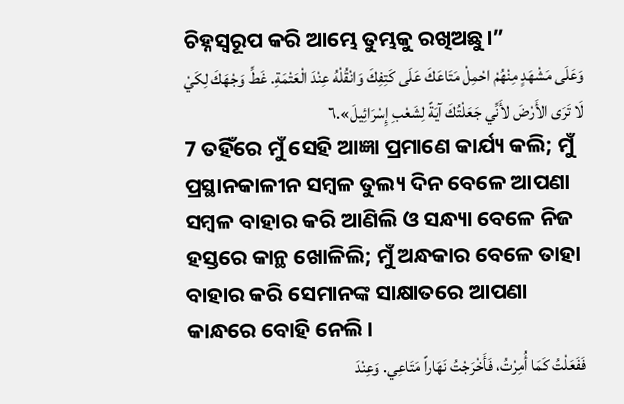ଚିହ୍ନସ୍ୱରୂପ କରି ଆମ୍ଭେ ତୁମ୍ଭକୁ ରଖିଅଛୁ।”
وَعَلَى مَشْهَدٍ مِنْهُمْ احْمِلْ مَتَاعَكَ عَلَى كَتِفِكَ وَانْقُلْهُ عِنْدَ الْعَتْمَةِ. غَطِّ وَجْهَكَ لِكَيْ لَا تَرَى الأَرْضَ لأَنِّي جَعَلْتُكَ آيَةً لِشَعْبِ إِسْرَائِيلَ».٦
7 ତହିଁରେ ମୁଁ ସେହି ଆଜ୍ଞା ପ୍ରମାଣେ କାର୍ଯ୍ୟ କଲି; ମୁଁ ପ୍ରସ୍ଥାନକାଳୀନ ସମ୍ବଳ ତୁଲ୍ୟ ଦିନ ବେଳେ ଆପଣା ସମ୍ବଳ ବାହାର କରି ଆଣିଲି ଓ ସନ୍ଧ୍ୟା ବେଳେ ନିଜ ହସ୍ତରେ କାନ୍ଥ ଖୋଳିଲି; ମୁଁ ଅନ୍ଧକାର ବେଳେ ତାହା ବାହାର କରି ସେମାନଙ୍କ ସାକ୍ଷାତରେ ଆପଣା କାନ୍ଧରେ ବୋହି ନେଲି।
فَفَعَلْتُ كَمَا أُمِرْتُ، فَأَخْرَجْتُ نَهَاراً مَتَاعِي. وَعِنْدَ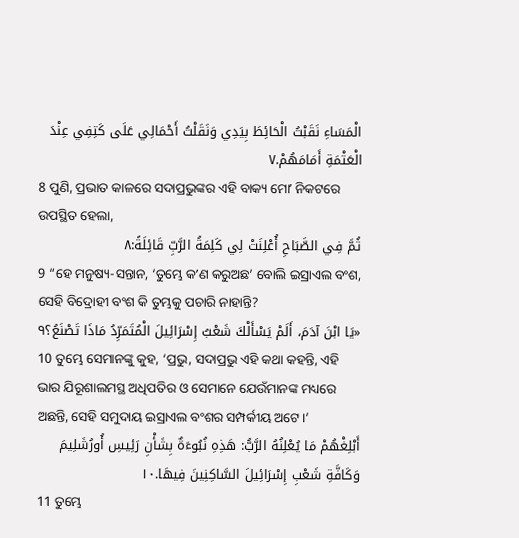الْمَسَاءِ نَقَبْتُ الْحَائِطَ بِيَدِي وَنَقَلْتُ أَحْمَالِي عَلَى كَتِفِي عِنْدَ الْعَتْمَةِ أَمَامَهُمْ.٧
8 ପୁଣି, ପ୍ରଭାତ କାଳରେ ସଦାପ୍ରଭୁଙ୍କର ଏହି ବାକ୍ୟ ମୋʼ ନିକଟରେ ଉପସ୍ଥିତ ହେଲା,
ثُمَّ فِي الصَّبَاحِ أُعْلِنَتْ لِي كَلِمَةُ الرَّبِّ قَائِلَةً:٨
9 “ହେ ମନୁଷ୍ୟ-ସନ୍ତାନ, ‘ତୁମ୍ଭେ କʼଣ କରୁଅଛ’ ବୋଲି ଇସ୍ରାଏଲ ବଂଶ, ସେହି ବିଦ୍ରୋହୀ ବଂଶ କି ତୁମ୍ଭକୁ ପଚାରି ନାହାନ୍ତି?
«يَا ابْنَ آدَمَ، أَلَمْ يَسْأَلْكَ شَعْبُ إِسْرَائِيلَ الْمُتَمَرِّدُ مَاذَا تَصْنَعُ؟٩
10 ତୁମ୍ଭେ ସେମାନଙ୍କୁ କୁହ, ‘ପ୍ରଭୁ, ସଦାପ୍ରଭୁ ଏହି କଥା କହନ୍ତି, ଏହି ଭାର ଯିରୂଶାଲମସ୍ଥ ଅଧିପତିର ଓ ସେମାନେ ଯେଉଁମାନଙ୍କ ମଧ୍ୟରେ ଅଛନ୍ତି, ସେହି ସମୁଦାୟ ଇସ୍ରାଏଲ ବଂଶର ସମ୍ପର୍କୀୟ ଅଟେ।’
أَبْلِغْهُمْ مَا يُعْلِنُهُ الرَّبُّ: هَذِهِ نُبُوءَةٌ بِشَأْنِ رَئِيسِ أُورُشَلِيمَ وَكَافَّةِ شَعْبِ إِسْرَائِيلَ السَّاكِنِينَ فِيهَا.١٠
11 ତୁମ୍ଭେ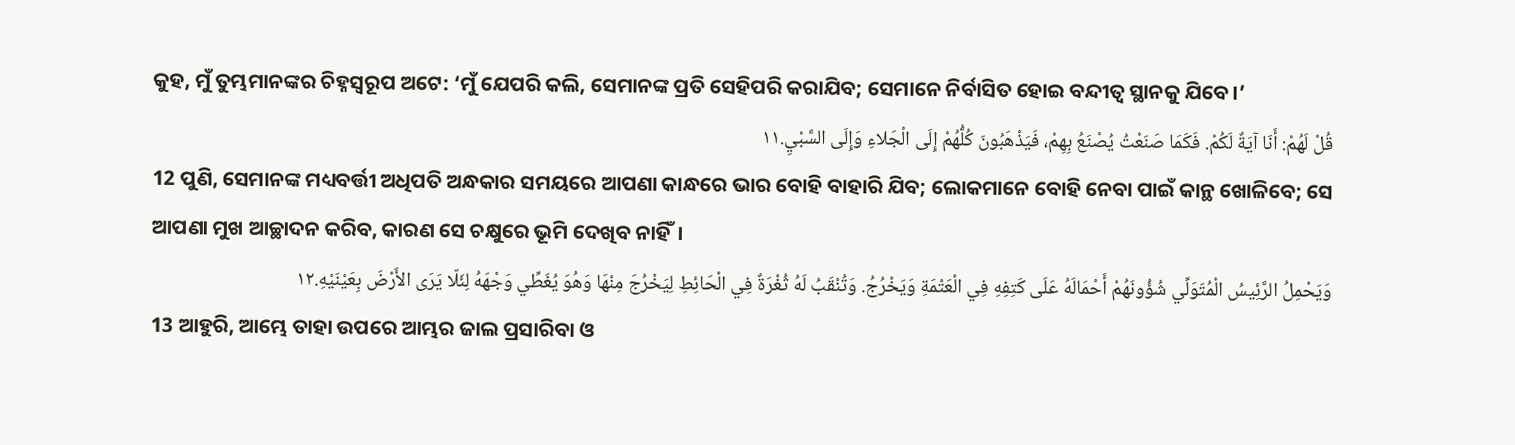କୁହ, ମୁଁ ତୁମ୍ଭମାନଙ୍କର ଚିହ୍ନସ୍ୱରୂପ ଅଟେ: ‘ମୁଁ ଯେପରି କଲି, ସେମାନଙ୍କ ପ୍ରତି ସେହିପରି କରାଯିବ; ସେମାନେ ନିର୍ବାସିତ ହୋଇ ବନ୍ଦୀତ୍ୱ ସ୍ଥାନକୁ ଯିବେ।’
قُلْ لَهُمْ: أَنَا آيَةٌ لَكُمْ. فَكَمَا صَنَعْتُ يُصْنَعُ بِهِمْ، فَيَذْهَبُونَ كُلُّهُمْ إِلَى الْجَلاءِ وَإِلَى السَّبْيِ.١١
12 ପୁଣି, ସେମାନଙ୍କ ମଧ୍ୟବର୍ତ୍ତୀ ଅଧିପତି ଅନ୍ଧକାର ସମୟରେ ଆପଣା କାନ୍ଧରେ ଭାର ବୋହି ବାହାରି ଯିବ; ଲୋକମାନେ ବୋହି ନେବା ପାଇଁ କାନ୍ଥ ଖୋଳିବେ; ସେ ଆପଣା ମୁଖ ଆଚ୍ଛାଦନ କରିବ, କାରଣ ସେ ଚକ୍ଷୁରେ ଭୂମି ଦେଖିବ ନାହିଁ।
وَيَحْمِلُ الرَّئِيسُ الْمُتَوَلِّي شُؤُونَهُمْ أَحْمَالَهُ عَلَى كَتِفِهِ فِي الْعَتْمَةِ وَيَخْرُجُ. وَتُنْقَبُ لَهُ ثُغْرَةٌ فِي الْحَائِطِ لِيَخْرُجَ مِنْهَا وَهُوَ يُغَطِّي وَجْهَهُ لِئَلّا يَرَى الأَرْضَ بِعَيْنَيْهِ.١٢
13 ଆହୁରି, ଆମ୍ଭେ ତାହା ଉପରେ ଆମ୍ଭର ଜାଲ ପ୍ରସାରିବା ଓ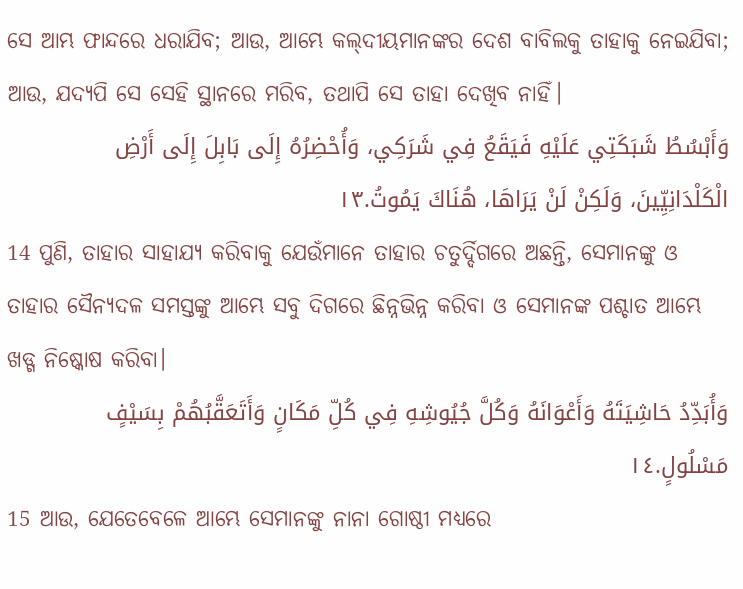ସେ ଆମ୍ଭ ଫାନ୍ଦରେ ଧରାଯିବ; ଆଉ, ଆମ୍ଭେ କଲ୍‍ଦୀୟମାନଙ୍କର ଦେଶ ବାବିଲକୁ ତାହାକୁ ନେଇଯିବା; ଆଉ, ଯଦ୍ୟପି ସେ ସେହି ସ୍ଥାନରେ ମରିବ, ତଥାପି ସେ ତାହା ଦେଖିବ ନାହିଁ।
وَأَبْسُطُ شَبَكَتِي عَلَيْهِ فَيَقَعُ فِي شَرَكِي، وَأُحْضِرُهُ إِلَى بَابِلَ إِلَى أَرْضِ الْكَلْدَانِيِّينَ، وَلَكِنْ لَنْ يَرَاهَا، هُنَاكَ يَمُوتُ.١٣
14 ପୁଣି, ତାହାର ସାହାଯ୍ୟ କରିବାକୁ ଯେଉଁମାନେ ତାହାର ଚତୁର୍ଦ୍ଦିଗରେ ଅଛନ୍ତି, ସେମାନଙ୍କୁ ଓ ତାହାର ସୈନ୍ୟଦଳ ସମସ୍ତଙ୍କୁ ଆମ୍ଭେ ସବୁ ଦିଗରେ ଛିନ୍ନଭିନ୍ନ କରିବା ଓ ସେମାନଙ୍କ ପଶ୍ଚାତ ଆମ୍ଭେ ଖଡ୍ଗ ନିଷ୍କୋଷ କରିବା।
وَأُبَدِّدُ حَاشِيَتَهُ وَأَعْوَانَهُ وَكُلَّ جُيُوشِهِ فِي كُلِّ مَكَانٍ وَأَتَعَقَّبُهُمْ بِسَيْفٍ مَسْلُولٍ.١٤
15 ଆଉ, ଯେତେବେଳେ ଆମ୍ଭେ ସେମାନଙ୍କୁ ନାନା ଗୋଷ୍ଠୀ ମଧ୍ୟରେ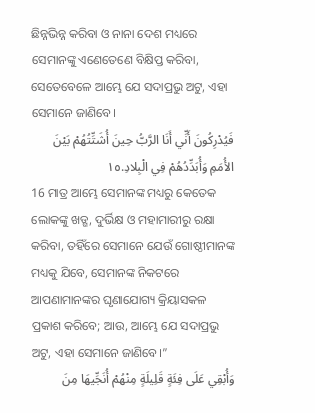ଛିନ୍ନଭିନ୍ନ କରିବା ଓ ନାନା ଦେଶ ମଧ୍ୟରେ ସେମାନଙ୍କୁ ଏଣେତେଣେ ବିକ୍ଷିପ୍ତ କରିବା, ସେତେବେଳେ ଆମ୍ଭେ ଯେ ସଦାପ୍ରଭୁ ଅଟୁ, ଏହା ସେମାନେ ଜାଣିବେ।
فَيُدْرِكُونَ أَنِّي أَنَا الرَّبُّ حِينَ أُشَتِّتُهُمْ بَيْنَ الأُمَمِ وَأُبَدِّدُهُمْ فِي الْبِلادِ.١٥
16 ମାତ୍ର ଆମ୍ଭେ ସେମାନଙ୍କ ମଧ୍ୟରୁ କେତେକ ଲୋକଙ୍କୁ ଖଡ୍ଗ, ଦୁର୍ଭିକ୍ଷ ଓ ମହାମାରୀରୁ ରକ୍ଷା କରିବା, ତହିଁରେ ସେମାନେ ଯେଉଁ ଗୋଷ୍ଠୀମାନଙ୍କ ମଧ୍ୟକୁ ଯିବେ, ସେମାନଙ୍କ ନିକଟରେ ଆପଣାମାନଙ୍କର ଘୃଣାଯୋଗ୍ୟ କ୍ରିୟାସକଳ ପ୍ରକାଶ କରିବେ; ଆଉ, ଆମ୍ଭେ ଯେ ସଦାପ୍ରଭୁ ଅଟୁ, ଏହା ସେମାନେ ଜାଣିବେ।”
وَأُبْقِي عَلَى فِئَةٍ قَلِيلَةٍ مِنْهُمْ أُنَجِّيهَا مِنَ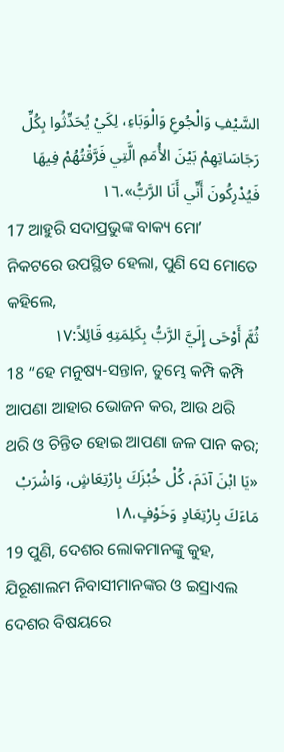السَّيْفِ وَالْجُوعِ وَالْوَبَاءِ، لِكَيْ يُحَدِّثُوا بِكُلِّ رَجَاسَاتِهِمْ بَيْنَ الأُمَمِ الَّتِي فَرَّقْتُهُمْ فِيهَا فَيُدْرِكُونَ أَنِّي أَنَا الرَّبُّ».١٦
17 ଆହୁରି ସଦାପ୍ରଭୁଙ୍କ ବାକ୍ୟ ମୋʼ ନିକଟରେ ଉପସ୍ଥିତ ହେଲା, ପୁଣି ସେ ମୋତେ କହିଲେ,
ثُمَّ أَوْحَى إِلَيَّ الرَّبُّ بِكَلِمَتِهِ قَائِلاً:١٧
18 “ହେ ମନୁଷ୍ୟ-ସନ୍ତାନ, ତୁମ୍ଭେ କମ୍ପି କମ୍ପି ଆପଣା ଆହାର ଭୋଜନ କର, ଆଉ ଥରି ଥରି ଓ ଚିନ୍ତିତ ହୋଇ ଆପଣା ଜଳ ପାନ କର;
«يَا ابْنَ آدَمَ، كُلْ خُبْزَكَ بِارْتِعَاشٍ، وَاشْرَبْ مَاءَكَ بِارْتِعَادٍ وَخَوْفٍ،١٨
19 ପୁଣି, ଦେଶର ଲୋକମାନଙ୍କୁ କୁହ, ଯିରୂଶାଲମ ନିବାସୀମାନଙ୍କର ଓ ଇସ୍ରାଏଲ ଦେଶର ବିଷୟରେ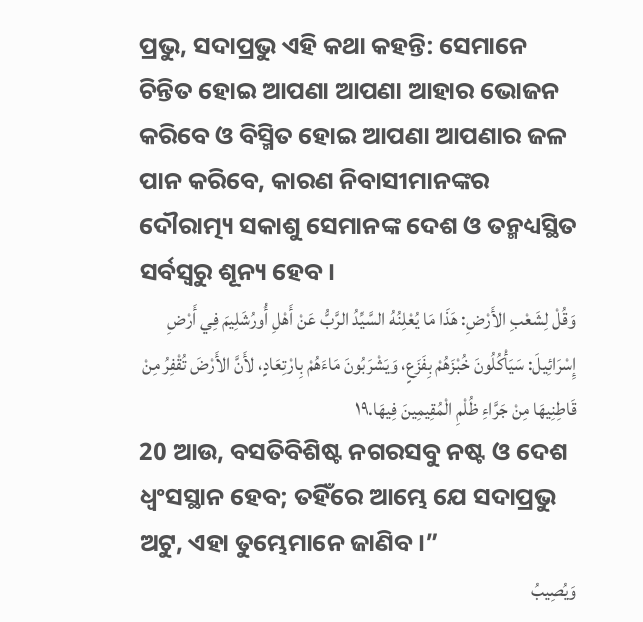ପ୍ରଭୁ, ସଦାପ୍ରଭୁ ଏହି କଥା କହନ୍ତି: ସେମାନେ ଚିନ୍ତିତ ହୋଇ ଆପଣା ଆପଣା ଆହାର ଭୋଜନ କରିବେ ଓ ବିସ୍ମିତ ହୋଇ ଆପଣା ଆପଣାର ଜଳ ପାନ କରିବେ, କାରଣ ନିବାସୀମାନଙ୍କର ଦୌରାତ୍ମ୍ୟ ସକାଶୁ ସେମାନଙ୍କ ଦେଶ ଓ ତନ୍ମଧ୍ୟସ୍ଥିତ ସର୍ବସ୍ୱରୁ ଶୂନ୍ୟ ହେବ।
وَقُلْ لِشَعْبِ الأَرْضِ: هَذَا مَا يُعْلِنُهُ السَّيِّدُ الرَّبُّ عَنْ أَهْلِ أُورُشَلِيمَ فِي أَرْضِ إِسْرَائِيلَ: سَيَأْكُلُونَ خُبْزَهُمْ بِفَزَعٍ، وَيَشْرَبُونَ مَاءَهُمْ بِارْتِعَادٍ، لأَنَّ الأَرْضَ تُقْفِرُ مِنْ قَاطِنِيهَا مِنْ جَرَّاءِ ظُلْمِ الْمُقِيمِينَ فِيهَا.١٩
20 ଆଉ, ବସତିବିଶିଷ୍ଟ ନଗରସବୁ ନଷ୍ଟ ଓ ଦେଶ ଧ୍ୱଂସସ୍ଥାନ ହେବ; ତହିଁରେ ଆମ୍ଭେ ଯେ ସଦାପ୍ରଭୁ ଅଟୁ, ଏହା ତୁମ୍ଭେମାନେ ଜାଣିବ।”
وَيُصِيبُ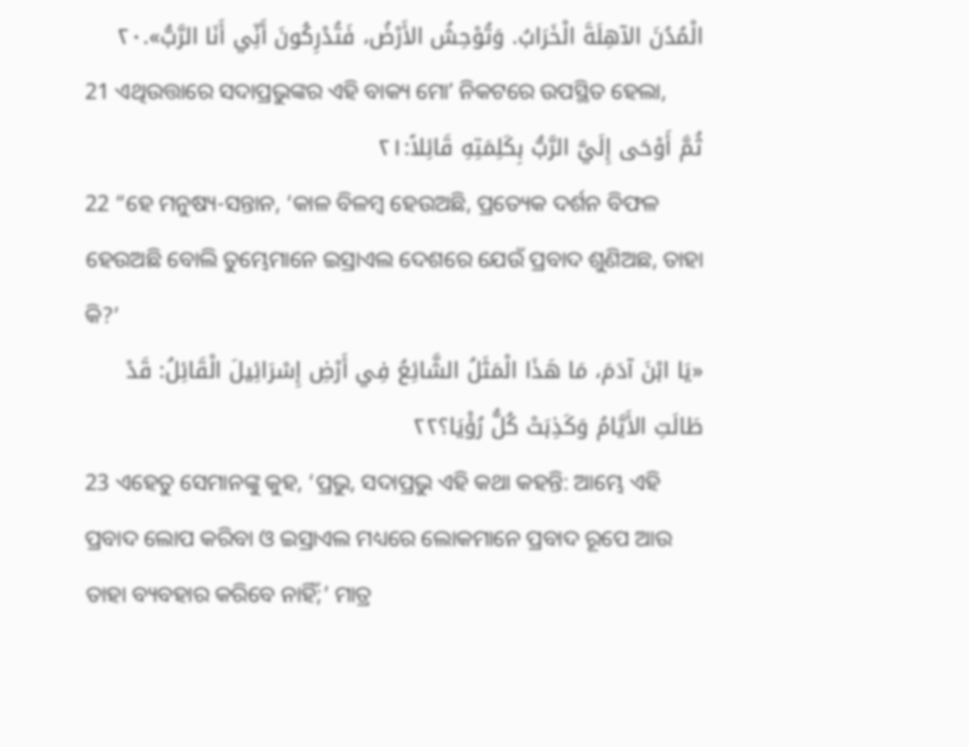الْمُدُنَ الآهِلَةَ الْخَرَابُ. وَتُوْحِشُ الأَرْضُ، فَتُدْرِكُونَ أَنِّي أَنَا الرَّبُّ».٢٠
21 ଏଥିଉତ୍ତାରେ ସଦାପ୍ରଭୁଙ୍କର ଏହି ବାକ୍ୟ ମୋʼ ନିକଟରେ ଉପସ୍ଥିତ ହେଲା,
ثُمَّ أَوْحَى إِلَيَّ الرَّبُّ بِكَلِمَتِهِ قَائِلاً:٢١
22 “ହେ ମନୁଷ୍ୟ-ସନ୍ତାନ, ‘କାଳ ବିଳମ୍ବ ହେଉଅଛି, ପ୍ରତ୍ୟେକ ଦର୍ଶନ ବିଫଳ ହେଉଅଛି ବୋଲି ତୁମ୍ଭେମାନେ ଇସ୍ରାଏଲ ଦେଶରେ ଯେଉଁ ପ୍ରବାଦ ଶୁଣିଅଛ, ତାହା କି?’
«يَا ابْنَ آدَمَ، مَا هَذَا الْمَثَلُ الشَّائِعُ فِي أَرْضِ إِسْرَائِيلَ الْقَائِلُ: قَدْ طَالَتِ الأَيَّامُ وَكَذِبَتْ كُلُّ رُؤْيَا؟٢٢
23 ଏହେତୁ ସେମାନଙ୍କୁ କୁହ, ‘ପ୍ରଭୁ, ସଦାପ୍ରଭୁ ଏହି କଥା କହନ୍ତି: ଆମ୍ଭେ ଏହି ପ୍ରବାଦ ଲୋପ କରିବା ଓ ଇସ୍ରାଏଲ ମଧ୍ୟରେ ଲୋକମାନେ ପ୍ରବାଦ ରୂପେ ଆଉ ତାହା ବ୍ୟବହାର କରିବେ ନାହିଁ;’ ମାତ୍ର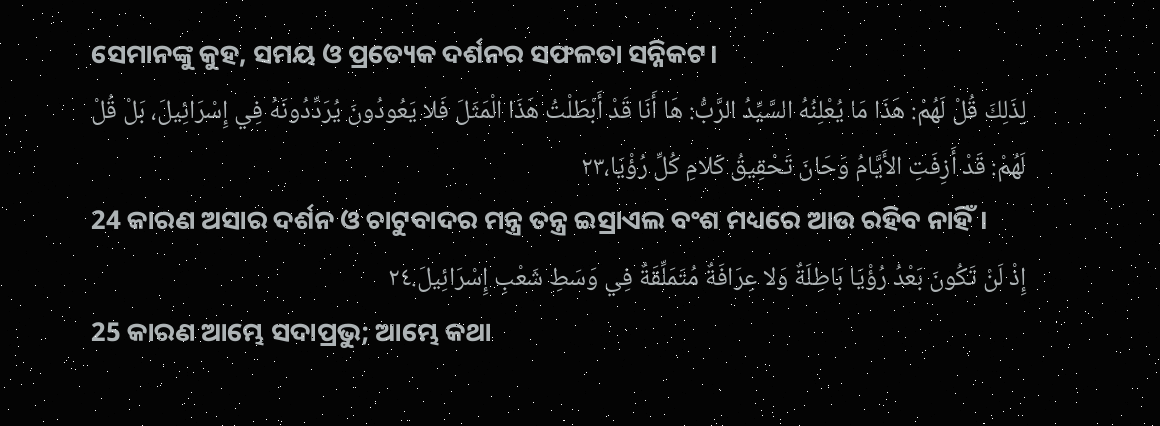ସେମାନଙ୍କୁ କୁହ, ସମୟ ଓ ପ୍ରତ୍ୟେକ ଦର୍ଶନର ସଫଳତା ସନ୍ନିକଟ।
لِذَلِكَ قُلْ لَهُمْ: هَذَا مَا يُعْلِنُهُ السَّيِّدُ الرَّبُّ: هَا أَنَا قَدْ أَبْطَلْتُ هَذَا الْمَثَلَ فَلا يَعُودُونَ يُرَدِّدُونَهُ فِي إِسْرَائِيلَ، بَلْ قُلْ لَهُمْ: قَدْ أَزِفَتِ الأَيَّامُ وَحَانَ تَحْقِيقُ كَلامِ كُلِّ رُؤْيَا،٢٣
24 କାରଣ ଅସାର ଦର୍ଶନ ଓ ଚାଟୁବାଦର ମନ୍ତ୍ର ତନ୍ତ୍ର ଇସ୍ରାଏଲ ବଂଶ ମଧ୍ୟରେ ଆଉ ରହିବ ନାହିଁ।
إِذْ لَنْ تَكُونَ بَعْدُ رُؤْيَا بَاطِلَةٌ وَلا عِرَافَةٌ مُتَمَلِّقَةٌ فِي وَسَطِ شَعْبِ إِسْرَائِيلَ.٢٤
25 କାରଣ ଆମ୍ଭେ ସଦାପ୍ରଭୁ; ଆମ୍ଭେ କଥା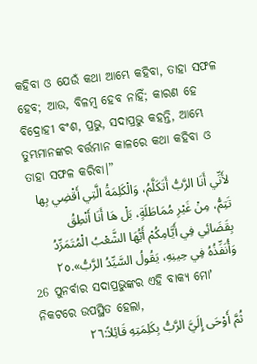କହିବା ଓ ଯେଉଁ କଥା ଆମ୍ଭେ କହିବା, ତାହା ସଫଳ ହେବ; ଆଉ, ବିଳମ୍ବ ହେବ ନାହିଁ; କାରଣ ହେ ବିଦ୍ରୋହୀ ବଂଶ, ପ୍ରଭୁ, ସଦାପ୍ରଭୁ କହନ୍ତି, ଆମ୍ଭେ ତୁମ୍ଭମାନଙ୍କର ବର୍ତ୍ତମାନ କାଳରେ କଥା କହିବା ଓ ତାହା ସଫଳ କରିବା।”
لأَنِّي أَنَا الرَّبُّ أَتَكَلَّمُ، وَالْكَلِمَةُ الَّتِي أَقْضِي بِها تَتِمُّ، مِنْ غَيْرِ مُمَاطَلَةٍ، بَلْ هَا أَنَا أَنْطِقُ بِقَضَائِي فِي أَيَّامِكُمْ أَيُّهَا الشَّعْبُ الْمُتَمَرِّدُ وَأُنَفِّذُهُ فِي حِينِهِ، يَقُولُ السَّيِّدُ الرَّبُّ».٢٥
26 ପୁନର୍ବାର ସଦାପ୍ରଭୁଙ୍କର ଏହି ବାକ୍ୟ ମୋʼ ନିକଟରେ ଉପସ୍ଥିତ ହେଲା,
ثُمَّ أَوْحَى إِلَيَّ الرَّبُّ بِكَلِمَتِهِ قَائِلاً:٢٦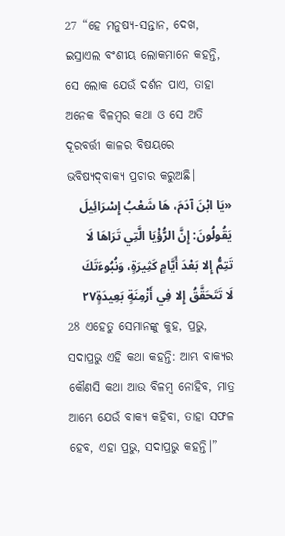27 “ହେ ମନୁଷ୍ୟ-ସନ୍ତାନ, ଦେଖ, ଇସ୍ରାଏଲ ବଂଶୀୟ ଲୋକମାନେ କହନ୍ତି, ସେ ଲୋକ ଯେଉଁ ଦର୍ଶନ ପାଏ, ତାହା ଅନେକ ବିଳମ୍ବର କଥା ଓ ସେ ଅତି ଦୂରବର୍ତ୍ତୀ କାଳର ବିଷୟରେ ଭବିଷ୍ୟଦ୍‍ବାକ୍ୟ ପ୍ରଚାର କରୁଅଛି।
«يَا ابْنَ آدَمَ، هَا شَعْبُ إِسْرَائِيلَ يَقُولُونَ: إِنَّ الرُّؤْيَا الَّتِي تَرَاهَا لَا تَتِمُّ إِلا بَعْدَ أَيَّامٍ كَثِيرَةٍ، وَنُبُوءَتَكَ لَا تَتَحَقَّقُ إِلا فِي أَزْمِنَةٍ بَعِيدَةٍ٢٧
28 ଏହେତୁ ସେମାନଙ୍କୁ କୁହ, ପ୍ରଭୁ, ସଦାପ୍ରଭୁ ଏହି କଥା କହନ୍ତି: ଆମ୍ଭ ବାକ୍ୟର କୌଣସି କଥା ଆଉ ବିଳମ୍ବ ନୋହିବ, ମାତ୍ର ଆମ୍ଭେ ଯେଉଁ ବାକ୍ୟ କହିବା, ତାହା ସଫଳ ହେବ, ଏହା ପ୍ରଭୁ, ସଦାପ୍ରଭୁ କହନ୍ତି।”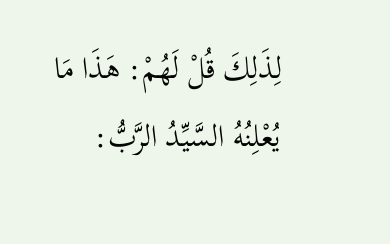لِذَلِكَ قُلْ لَهُمْ: هَذَا مَا يُعْلِنُهُ السَّيِّدُ الرَّبُّ: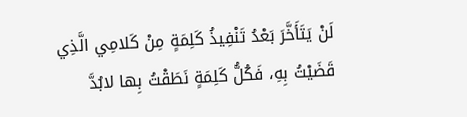لَنْ يَتَأَخَّرَ بَعْدُ تَنْفِيذُ كَلِمَةٍ مِنْ كَلامِي الَّذِي قَضَيْتُ بِهِ، فَكُلُّ كَلِمَةٍ نَطَقْتُ بِها لابُدَّ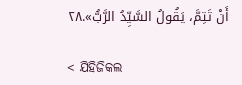أَنْ تَتِمَّ، يَقُولُ السَّيِّدُ الرَّبُّ».٢٨

< ଯିହିଜିକଲ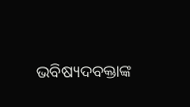ଭବିଷ୍ୟଦବକ୍ତାଙ୍କ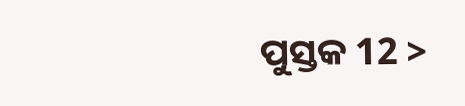ପୁସ୍ତକ 12 >